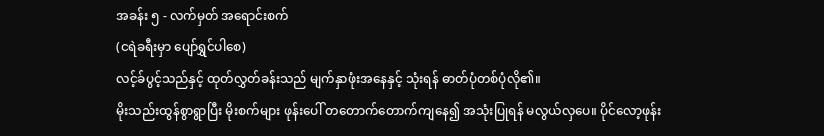အခန်း ၅ - လက်မှတ် အရောင်းစက်
(ငရဲခရီးမှာ ပျော်ရွှင်ပါစေ)
လင့်ခ်ပွင့်သည်နှင့် ထုတ်လွှတ်ခန်းသည် မျက်နှာဖုံးအနေနှင့် သုံးရန် ဓာတ်ပုံတစ်ပုံလို၏။
မိုးသည်းထွန်စွာရွာပြီး မိုးစက်များ ဖုန်းပေါ် တတောက်တောက်ကျနေ၍ အသုံးပြုရန် မလွယ်လှပေ။ ပိုင်လော့ဖုန်း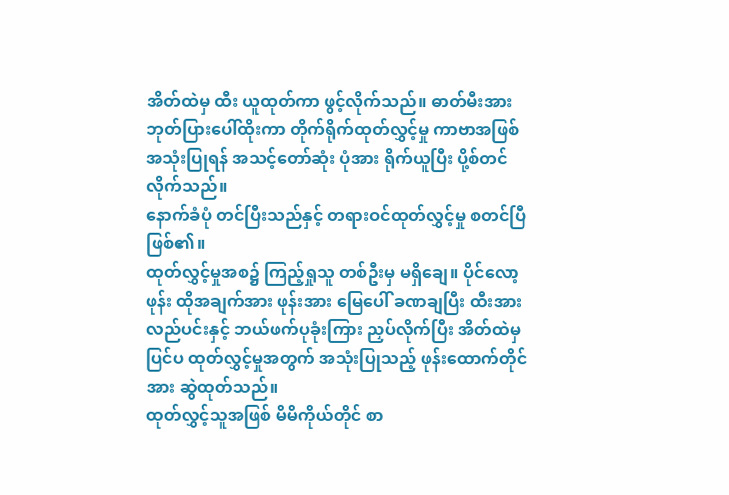အိတ်ထဲမှ ထီး ယူထုတ်ကာ ဖွင့်လိုက်သည်။ ဓာတ်မီးအား ဘုတ်ပြားပေါ်ထိုးကာ တိုက်ရိုက်ထုတ်လွှင့်မှု ကာဗာအဖြစ် အသုံးပြုရန် အသင့်တော်ဆုံး ပုံအား ရိုက်ယူပြီး ပို့စ်တင်လိုက်သည်။
နောက်ခံပုံ တင်ပြီးသည်နှင့် တရားဝင်ထုတ်လွှင့်မှု စတင်ပြီဖြစ်၏။
ထုတ်လွှင့်မှုအစ၌ ကြည့်ရှုသူ တစ်ဦးမှ မရှိချေ။ ပိုင်လော့ဖုန်း ထိုအချက်အား ဖုန်းအား မြေပေါ် ခဏချပြီး ထီးအား လည်ပင်းနှင့် ဘယ်ဖက်ပုခုံးကြား ညှပ်လိုက်ပြီး အိတ်ထဲမှ ပြင်ပ ထုတ်လွှင့်မှုအတွက် အသုံးပြုသည့် ဖုန်းထောက်တိုင်အား ဆွဲထုတ်သည်။
ထုတ်လွှင့်သူအဖြစ် မိမိကိုယ်တိုင် စာ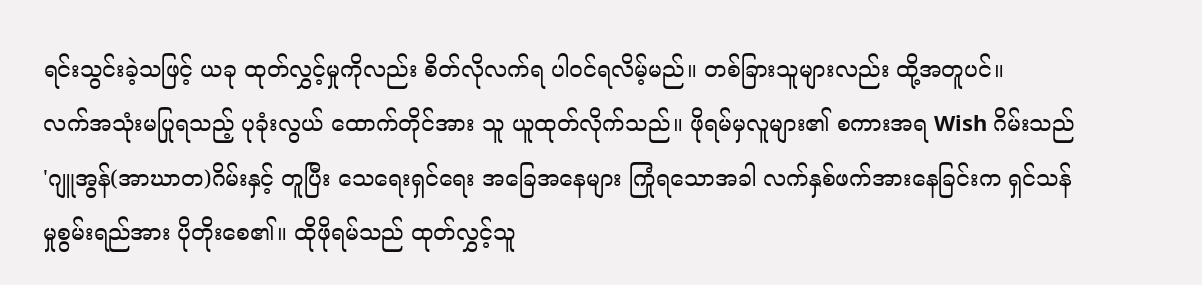ရင်းသွင်းခဲ့သဖြင့် ယခု ထုတ်လွှင့်မှုကိုလည်း စိတ်လိုလက်ရ ပါဝင်ရလိမ့်မည်။ တစ်ခြားသူများလည်း ထို့အတူပင်။
လက်အသုံးမပြုရသည့် ပုခုံးလွယ် ထောက်တိုင်အား သူ ယူထုတ်လိုက်သည်။ ဖိုရမ်မှလူများ၏ စကားအရ Wish ဂိမ်းသည် 'ဂျူအွန်(အာဃာတ)ဂိမ်းနှင့် တူပြီး သေရေးရှင်ရေး အခြေအနေများ ကြုံရသောအခါ လက်နှစ်ဖက်အားနေခြင်းက ရှင်သန်မှုစွမ်းရည်အား ပိုတိုးစေ၏။ ထိုဖိုရမ်သည် ထုတ်လွှင့်သူ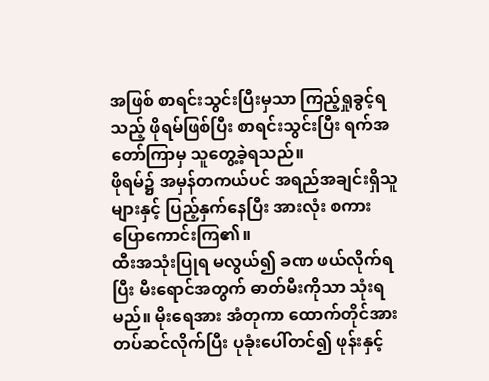အဖြစ် စာရင်းသွင်းပြီးမှသာ ကြည့်ရှုခွင့်ရသည့် ဖိုရမ်ဖြစ်ပြီး စာရင်းသွင်းပြီး ရက်အတော်ကြာမှ သူတွေ့ခဲ့ရသည်။
ဖိုရမ်၌ အမှန်တကယ်ပင် အရည်အချင်းရှိသူများနှင့် ပြည့်နှက်နေပြီး အားလုံး စကားပြောကောင်းကြ၏။
ထီးအသုံးပြုရ မလွယ်၍ ခဏ ဖယ်လိုက်ရပြီး မီးရောင်အတွက် ဓာတ်မီးကိုသာ သုံးရမည်။ မိုးရေအား အံတုကာ ထောက်တိုင်အား တပ်ဆင်လိုက်ပြီး ပုခုံးပေါ်တင်၍ ဖုန်းနှင့်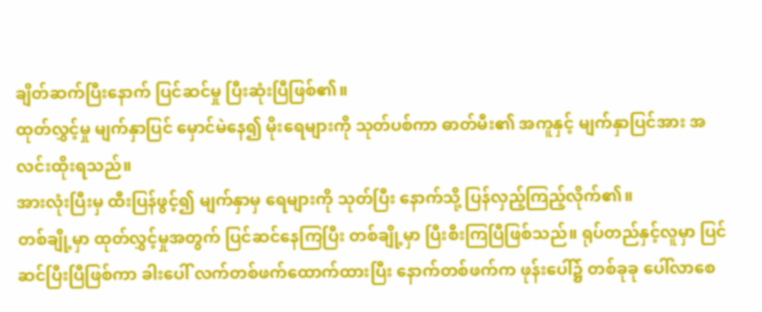ချိတ်ဆက်ပြီးနောက် ပြင်ဆင်မှု ပြီးဆုံးပြီဖြစ်၏။
ထုတ်လွှင့်မှု မျက်နှာပြင် မှောင်မဲနေ၍ မိုးရေများကို သုတ်ပစ်ကာ ဓာတ်မီး၏ အကူနှင့် မျက်နှာပြင်အား အလင်းထိုးရသည်။
အားလုံးပြီးမှ ထီးပြန်ဖွင့်၍ မျက်နှာမှ ရေများကို သုတ်ပြီး နောက်သို့ ပြန်လှည့်ကြည့်လိုက်၏။
တစ်ချို့မှာ ထုတ်လွှင့်မှုအတွက် ပြင်ဆင်နေကြပြီး တစ်ချို့မှာ ပြီးစီးကြပြီဖြစ်သည်။ ရုပ်တည်နှင့်လူမှာ ပြင်ဆင်ပြီးပြီဖြစ်ကာ ခါးပေါ် လက်တစ်ဖက်ထောက်ထားပြီး နောက်တစ်ဖက်က ဖုန်းပေါ်၌ တစ်ခုခု ပေါ်လာစေ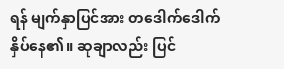ရန် မျက်နှာပြင်အား တဒေါက်ဒေါက် နှိပ်နေ၏။ ဆုချာလည်း ပြင်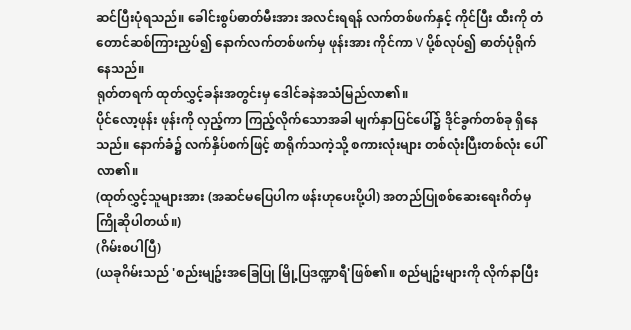ဆင်ပြီးပုံရသည်။ ခေါင်းစွပ်ဓာတ်မီးအား အလင်းရရန် လက်တစ်ဖက်နှင့် ကိုင်ပြီး ထီးကို တံတောင်ဆစ်ကြားညှပ်၍ နောက်လက်တစ်ဖက်မှ ဖုန်းအား ကိုင်ကာ V ပို့စ်လုပ်၍ ဓာတ်ပုံရိုက်နေသည်။
ရုတ်တရက် ထုတ်လွှင့်ခန်းအတွင်းမှ ဒေါင်ခနဲအသံမြည်လာ၏။
ပိုင်လော့ဖုန်း ဖုန်းကို လှည့်ကာ ကြည့်လိုက်သောအခါ မျက်နှာပြင်ပေါ်၌ ဒိုင်ခွက်တစ်ခု ရှိနေသည်။ နောက်ခံ၌ လက်နှိပ်စက်ဖြင့် စာရိုက်သကဲ့သို့ စကားလုံးများ တစ်လုံးပြီးတစ်လုံး ပေါ်လာ၏။
(ထုတ်လွှင့်သူများအား (အဆင်မပြေပါက ဖန်းဟုပေးပို့ပါ) အတည်ပြုစစ်ဆေးရေးဂိတ်မှ ကြိုဆိုပါတယ်။)
(ဂိမ်းစပါပြီ)
(ယခုဂိမ်းသည် 'စည်းမျဥ်းအခြေပြု မြို့ပြဒဏ္ဍာရီ'ဖြစ်၏။ စည်မျဥ်းများကို လိုက်နာပြီး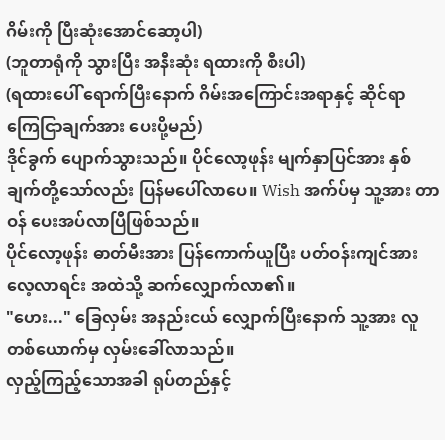ဂိမ်းကို ပြီးဆုံးအောင်ဆော့ပါ)
(ဘူတာရုံကို သွားပြီး အနီးဆုံး ရထားကို စီးပါ)
(ရထားပေါ် ရောက်ပြီးနောက် ဂိမ်းအကြောင်းအရာနှင့် ဆိုင်ရာ ကြေငြာချက်အား ပေးပို့မည်)
ဒိုင်ခွက် ပျောက်သွားသည်။ ပိုင်လော့ဖုန်း မျက်နှာပြင်အား နှစ်ချက်တို့သော်လည်း ပြန်မပေါ်လာပေ။ Wish အက်ပ်မှ သူ့အား တာဝန် ပေးအပ်လာပြီဖြစ်သည်။
ပိုင်လော့ဖုန်း ဓာတ်မီးအား ပြန်ကောက်ယူပြီး ပတ်ဝန်းကျင်အား လေ့လာရင်း အထဲသို့ ဆက်လျှောက်လာ၏။
"ဟေး..." ခြေလှမ်း အနည်းငယ် လျှောက်ပြီးနောက် သူ့အား လူတစ်ယောက်မှ လှမ်းခေါ်လာသည်။
လှည့်ကြည့်သောအခါ ရုပ်တည်နှင့်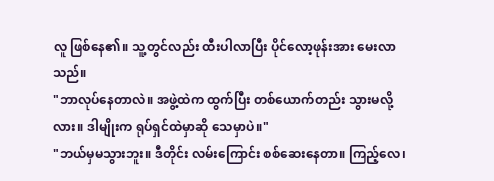လူ ဖြစ်နေ၏။ သူ့တွင်လည်း ထီးပါလာပြီး ပိုင်လော့ဖုန်းအား မေးလာသည်။
"ဘာလုပ်နေတာလဲ။ အဖွဲ့ထဲက ထွက်ပြီး တစ်ယောက်တည်း သွားမလို့လား။ ဒါမျိုးက ရုပ်ရှင်ထဲမှာဆို သေမှာပဲ။"
"ဘယ်မှမသွားဘူး။ ဒီတိုင်း လမ်းကြောင်း စစ်ဆေးနေတာ။ ကြည့်လေ၊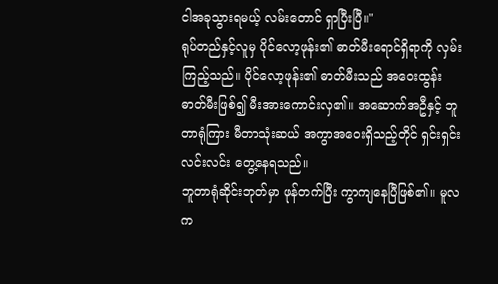ငါအခုသွားရမယ့် လမ်းတောင် ရှာပြီးပြီ။"
ရုပ်တည်နှင့်လူမှ ပိုင်လော့ဖုန်း၏ ဓာတ်မီးရောင်ရှိရာကို လှမ်းကြည့်သည်။ ပိုင်လော့ဖုန်း၏ ဓာတ်မီးသည် အဝေးထွန်း ဓာတ်မီးဖြစ်၍ မီးအားကောင်းလှ၏။ အဆောက်အဦနှင့် ဘူတာရုံကြား မီတာသုံးဆယ် အကွာအဝေးရှိသည့်တိုင် ရှင်းရှင်းလင်းလင်း တွေ့နေရသည်။
ဘူတာရုံဆိုင်းဘုတ်မှာ ဖုန်တက်ပြီး ကွာကျနေပြီဖြစ်၏။ မူလက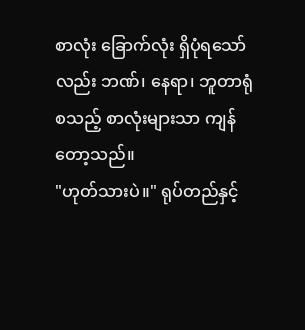စာလုံး ခြောက်လုံး ရှိပုံရသော်လည်း ဘဏ်၊ နေရာ၊ ဘူတာရုံ စသည့် စာလုံးများသာ ကျန်တော့သည်။
"ဟုတ်သားပဲ။" ရုပ်တည်နှင့်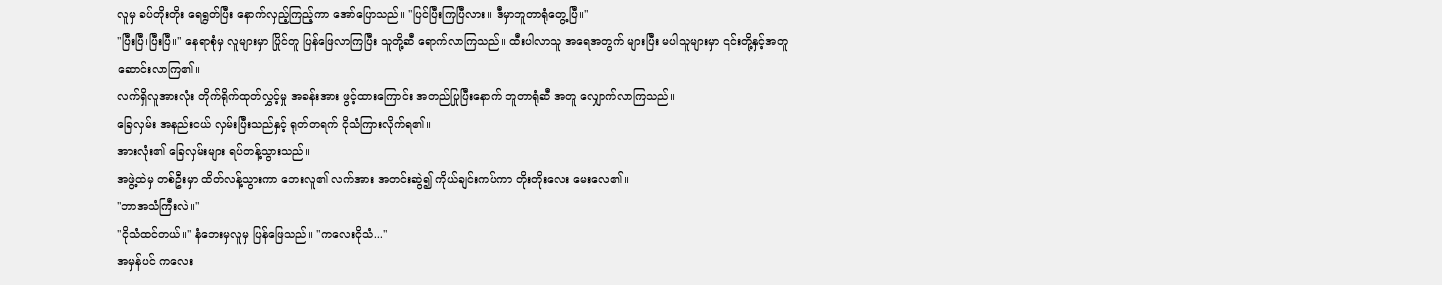လူမှ ခပ်တိုးတိုး ရေရွတ်ပြီး နောက်လှည့်ကြည့်ကာ အော်ပြောသည်။ "ပြင်ပြီးကြပြီလား။ ဒီမှာဘူတာရုံတွေ့ပြီ။"
"ပြီးပြီ၊ပြီးပြီ။" နေရာစုံမှ လူများမှာ ပြိုင်တူ ပြန်ဖြေလာကြပြီး သူတို့ဆီ ရောက်လာကြသည်။ ထီးပါလာသူ အရေအတွက် များပြီး မပါသူများမှာ ၎င်းတို့နှင့်အတူ ဆောင်းလာကြ၏။
လက်ရှိလူအားလုံး တိုက်ရိုက်ထုတ်လွှင့်မှု အခန်းအား ဖွင့်ထားကြောင်း အတည်ပြုပြီးနောက် ဘူတာရုံဆီ အတူ လျှောက်လာကြသည်။
ခြေလှမ်း အနည်းငယ် လှမ်းပြီးသည်နှင့် ရုတ်တရက် ငိုသံကြားလိုက်ရ၏။
အားလုံး၏ ခြေလှမ်းများ ရပ်တန့်သွားသည်။
အဖွဲ့ထဲမှ တစ်ဦးမှာ ထိတ်လန့်သွားကာ ဘေးလူ၏ လက်အား အတင်းဆွဲ၍ ကိုယ်ချင်းကပ်ကာ တိုးတိုးလေး မေးလေ၏။
"ဘာအသံကြီးလဲ။"
"ငိုသံထင်တယ်။" နံဘေးမှလူမှ ပြန်ဖြေသည်။ "ကလေးငိုသံ..."
အမှန်ပင် ကလေး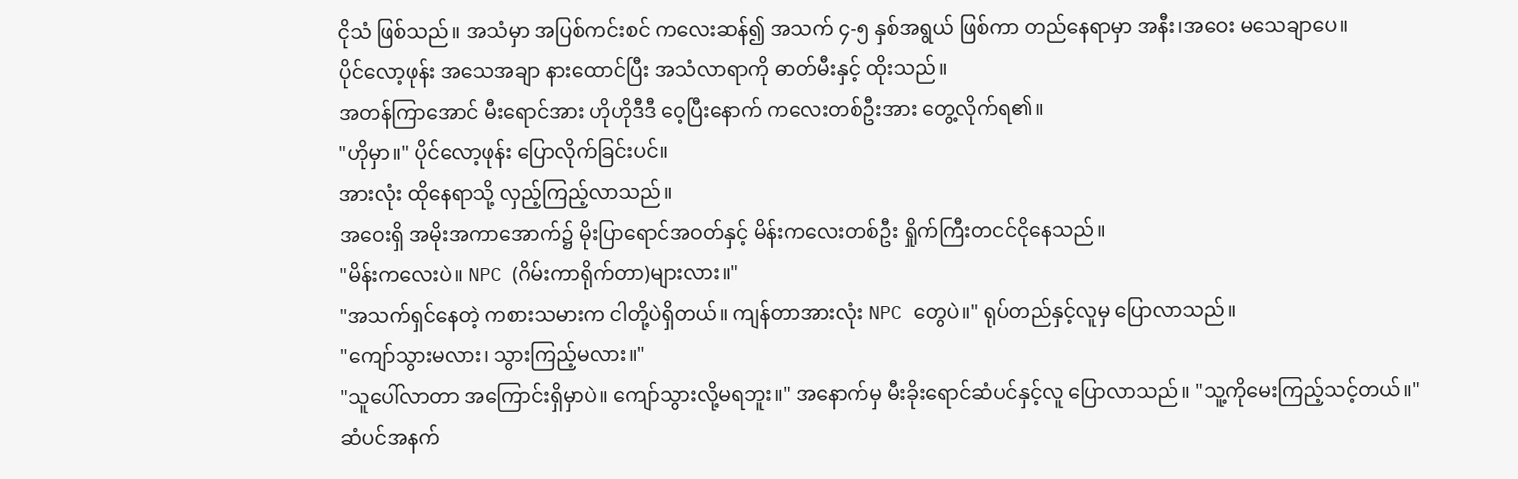ငိုသံ ဖြစ်သည်။ အသံမှာ အပြစ်ကင်းစင် ကလေးဆန်၍ အသက် ၄-၅ နှစ်အရွယ် ဖြစ်ကာ တည်နေရာမှာ အနီး၊အဝေး မသေချာပေ။
ပိုင်လော့ဖုန်း အသေအချာ နားထောင်ပြီး အသံလာရာကို ဓာတ်မီးနှင့် ထိုးသည်။
အတန်ကြာအောင် မီးရောင်အား ဟိုဟိုဒီဒီ ဝေ့ပြီးနောက် ကလေးတစ်ဦးအား တွေ့လိုက်ရ၏။
"ဟိုမှာ။" ပိုင်လော့ဖုန်း ပြောလိုက်ခြင်းပင်။
အားလုံး ထိုနေရာသို့ လှည့်ကြည့်လာသည်။
အဝေးရှိ အမိုးအကာအောက်၌ မိုးပြာရောင်အဝတ်နှင့် မိန်းကလေးတစ်ဦး ရှိုက်ကြီးတငင်ငိုနေသည်။
"မိန်းကလေးပဲ။ NPC (ဂိမ်းကာရိုက်တာ)များလား။"
"အသက်ရှင်နေတဲ့ ကစားသမားက ငါတို့ပဲရှိတယ်။ ကျန်တာအားလုံး NPC တွေပဲ။" ရုပ်တည်နှင့်လူမှ ပြောလာသည်။
"ကျော်သွားမလား၊ သွားကြည့်မလား။"
"သူပေါ်လာတာ အကြောင်းရှိမှာပဲ။ ကျော်သွားလို့မရဘူး။" အနောက်မှ မီးခိုးရောင်ဆံပင်နှင့်လူ ပြောလာသည်။ "သူ့ကိုမေးကြည့်သင့်တယ်။"
ဆံပင်အနက်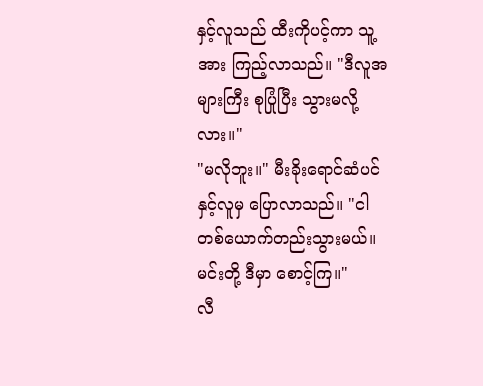နှင့်လူသည် ထီးကိုပင့်ကာ သူ့အား ကြည့်လာသည်။ "ဒီလူအများကြီး စုပြုံပြီး သွားမလို့လား။"
"မလိုဘူး။" မီးခိုးရောင်ဆံပင်နှင့်လူမှ ပြောလာသည်။ "ငါတစ်ယောက်တည်းသွားမယ်။ မင်းတို့ ဒီမှာ စောင့်ကြ။"
လီ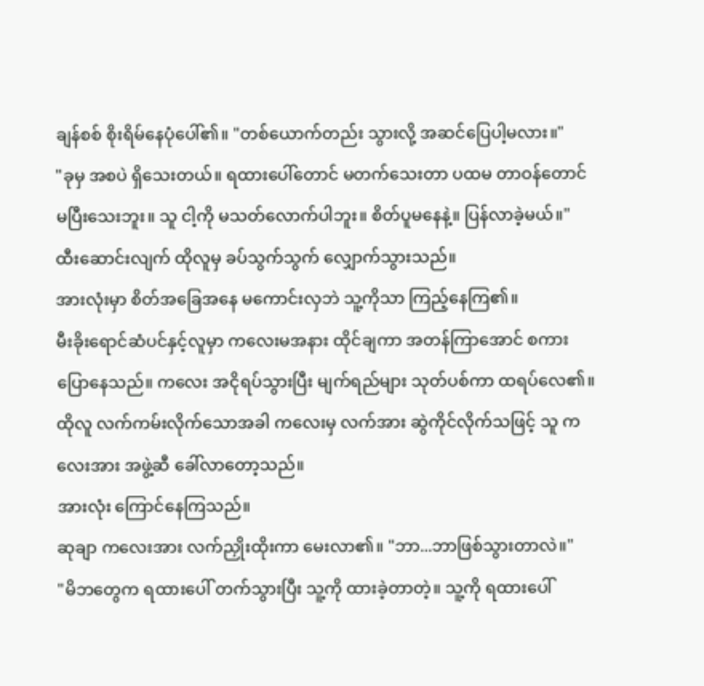ချန်စစ် စိုးရိမ်နေပုံပေါ်၏။ "တစ်ယောက်တည်း သွားလို့ အဆင်ပြေပါ့မလား။"
"ခုမှ အစပဲ ရှိသေးတယ်။ ရထားပေါ်တောင် မတက်သေးတာ ပထမ တာဝန်တောင် မပြီးသေးဘူး။ သူ ငါ့ကို မသတ်လောက်ပါဘူး။ စိတ်ပူမနေနဲ့။ ပြန်လာခဲ့မယ်။"
ထီးဆောင်းလျက် ထိုလူမှ ခပ်သွက်သွက် လျှောက်သွားသည်။
အားလုံးမှာ စိတ်အခြေအနေ မကောင်းလှဘဲ သူ့ကိုသာ ကြည့်နေကြ၏။
မီးခိုးရောင်ဆံပင်နှင့်လူမှာ ကလေးမအနား ထိုင်ချကာ အတန်ကြာအောင် စကားပြောနေသည်။ ကလေး အငိုရပ်သွားပြီး မျက်ရည်များ သုတ်ပစ်ကာ ထရပ်လေ၏။
ထိုလူ လက်ကမ်းလိုက်သောအခါ ကလေးမှ လက်အား ဆွဲကိုင်လိုက်သဖြင့် သူ ကလေးအား အဖွဲ့ဆီ ခေါ်လာတော့သည်။
အားလုံး ကြောင်နေကြသည်။
ဆုချာ ကလေးအား လက်ညှိုးထိုးကာ မေးလာ၏။ "ဘာ...ဘာဖြစ်သွားတာလဲ။"
"မိဘတွေက ရထားပေါ် တက်သွားပြီး သူ့ကို ထားခဲ့တာတဲ့။ သူ့ကို ရထားပေါ်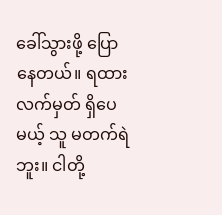ခေါ်သွားဖို့ ပြောနေတယ်။ ရထားလက်မှတ် ရှိပေမယ့် သူ မတက်ရဲဘူး။ ငါတို့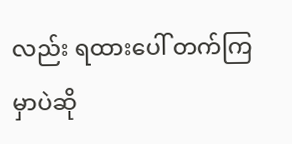လည်း ရထားပေါ် တက်ကြမှာပဲဆို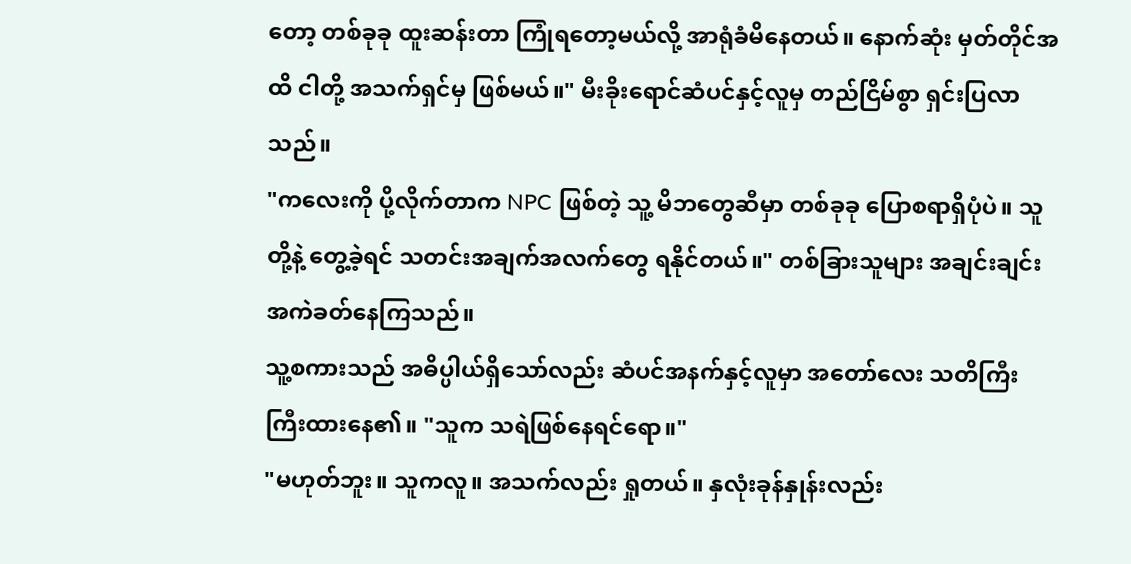တော့ တစ်ခုခု ထူးဆန်းတာ ကြုံရတော့မယ်လို့ အာရုံခံမိနေတယ်။ နောက်ဆုံး မှတ်တိုင်အထိ ငါတို့ အသက်ရှင်မှ ဖြစ်မယ်။" မီးခိုးရောင်ဆံပင်နှင့်လူမှ တည်ငြိမ်စွာ ရှင်းပြလာသည်။
"ကလေးကို ပို့လိုက်တာက NPC ဖြစ်တဲ့ သူ့ မိဘတွေဆီမှာ တစ်ခုခု ပြောစရာရှိပုံပဲ။ သူတို့နဲ့ တွေ့ခဲ့ရင် သတင်းအချက်အလက်တွေ ရနိုင်တယ်။" တစ်ခြားသူများ အချင်းချင်း အကဲခတ်နေကြသည်။
သူ့စကားသည် အဓိပ္ပါယ်ရှိသော်လည်း ဆံပင်အနက်နှင့်လူမှာ အတော်လေး သတိကြီးကြီးထားနေ၏။ "သူက သရဲဖြစ်နေရင်ရော။"
"မဟုတ်ဘူး။ သူကလူ။ အသက်လည်း ရှုတယ်။ နှလုံးခုန်နှုန်းလည်း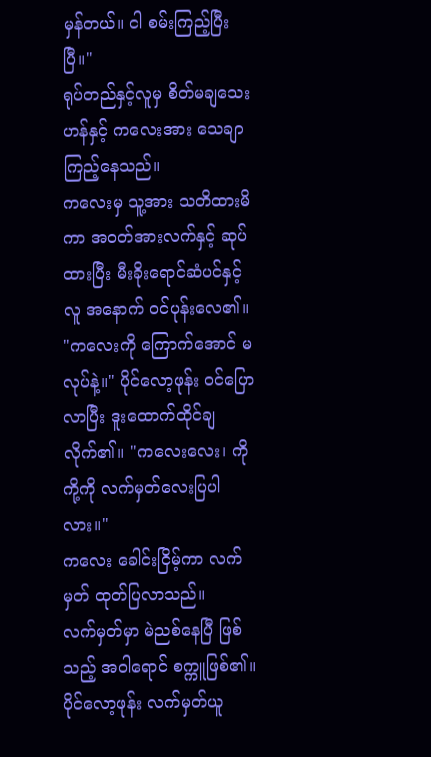မှန်တယ်။ ငါ စမ်းကြည့်ပြီးပြီ။"
ရုပ်တည်နှင့်လူမှ စိတ်မချသေးဟန်နှင့် ကလေးအား သေချာ ကြည့်နေသည်။
ကလေးမှ သူ့အား သတိထားမိကာ အဝတ်အားလက်နှင့် ဆုပ်ထားပြီး မီးခိုးရောင်ဆံပင်နှင့်လူ အနောက် ဝင်ပုန်းလေ၏။
"ကလေးကို ကြောက်အောင် မလုပ်နဲ့။" ပိုင်လော့ဖုန်း ဝင်ပြောလာပြီး ဒူးထောက်ထိုင်ချလိုက်၏။ "ကလေးလေး၊ ကိုကို့ကို လက်မှတ်လေးပြပါလား။"
ကလေး ခေါင်းငြိမ့်ကာ လက်မှတ် ထုတ်ပြလာသည်။
လက်မှတ်မှာ မဲညစ်နေပြီ ဖြစ်သည့် အဝါရောင် စက္ကူဖြစ်၏။
ပိုင်လော့ဖုန်း လက်မှတ်ယူ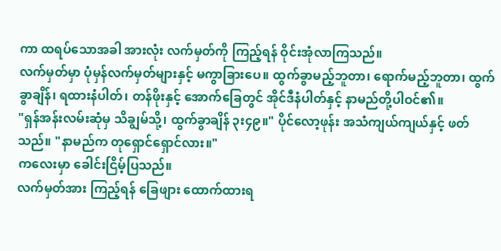ကာ ထရပ်သောအခါ အားလုံး လက်မှတ်ကို ကြည့်ရန် ဝိုင်းအုံလာကြသည်။
လက်မှတ်မှာ ပုံမှန်လက်မှတ်များနှင့် မကွာခြားပေ။ ထွက်ခွာမည့်ဘူတာ၊ ရောက်မည့်ဘူတာ၊ ထွက်ခွာချိန်၊ ရထားနံပါတ်၊ တန်ဖိုးနှင့် အောက်ခြေတွင် အိုင်ဒီနံပါတ်နှင့် နာမည်တို့ပါဝင်၏။
"ရှန်အန်းလမ်းဆုံမှ သိချွမ်သို့၊ ထွက်ခွာချိန် ၃း၄၉။" ပိုင်လော့ဖုန်း အသံကျယ်ကျယ်နှင့် ဖတ်သည်။ "နာမည်က တုရှောင်ရှောင်လား။"
ကလေးမှာ ခေါင်းငြိမ့်ပြသည်။
လက်မှတ်အား ကြည့်ရန် ခြေဖျား ထောက်ထားရ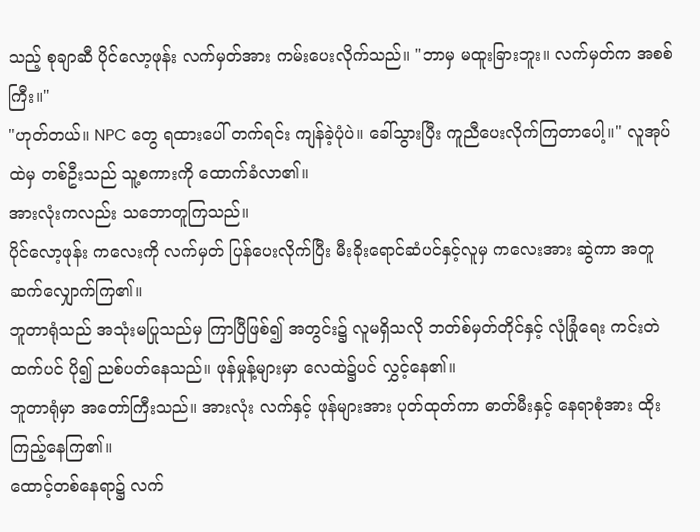သည့် စုချာဆီ ပိုင်လော့ဖုန်း လက်မှတ်အား ကမ်းပေးလိုက်သည်။ "ဘာမှ မထူးခြားဘူး။ လက်မှတ်က အစစ်ကြီး။"
"ဟုတ်တယ်။ NPC တွေ ရထားပေါ် တက်ရင်း ကျန်ခဲ့ပုံပဲ။ ခေါ်သွားပြီး ကူညီပေးလိုက်ကြတာပေါ့။" လူအုပ်ထဲမှ တစ်ဦးသည် သူ့စကားကို ထောက်ခံလာ၏။
အားလုံးကလည်း သဘောတူကြသည်။
ပိုင်လော့ဖုန်း ကလေးကို လက်မှတ် ပြန်ပေးလိုက်ပြီး မီးခိုးရောင်ဆံပင်နှင့်လူမှ ကလေးအား ဆွဲကာ အတူ ဆက်လျှောက်ကြ၏။
ဘူတာရုံသည် အသုံးမပြုသည်မှ ကြာပြီဖြစ်၍ အတွင်း၌ လူမရှိသလို ဘတ်စ်မှတ်တိုင်နှင့် လုံခြုံရေး ကင်းတဲထက်ပင် ပို၍ ညစ်ပတ်နေသည်။ ဖုန်မှုန့်များမှာ လေထဲ၌ပင် လွှင့်နေ၏။
ဘူတာရုံမှာ အတော်ကြီးသည်။ အားလုံး လက်နှင့် ဖုန်များအား ပုတ်ထုတ်ကာ ဓာတ်မီးနှင့် နေရာစုံအား ထိုးကြည့်နေကြ၏။
ထောင့်တစ်နေရာ၌ လက်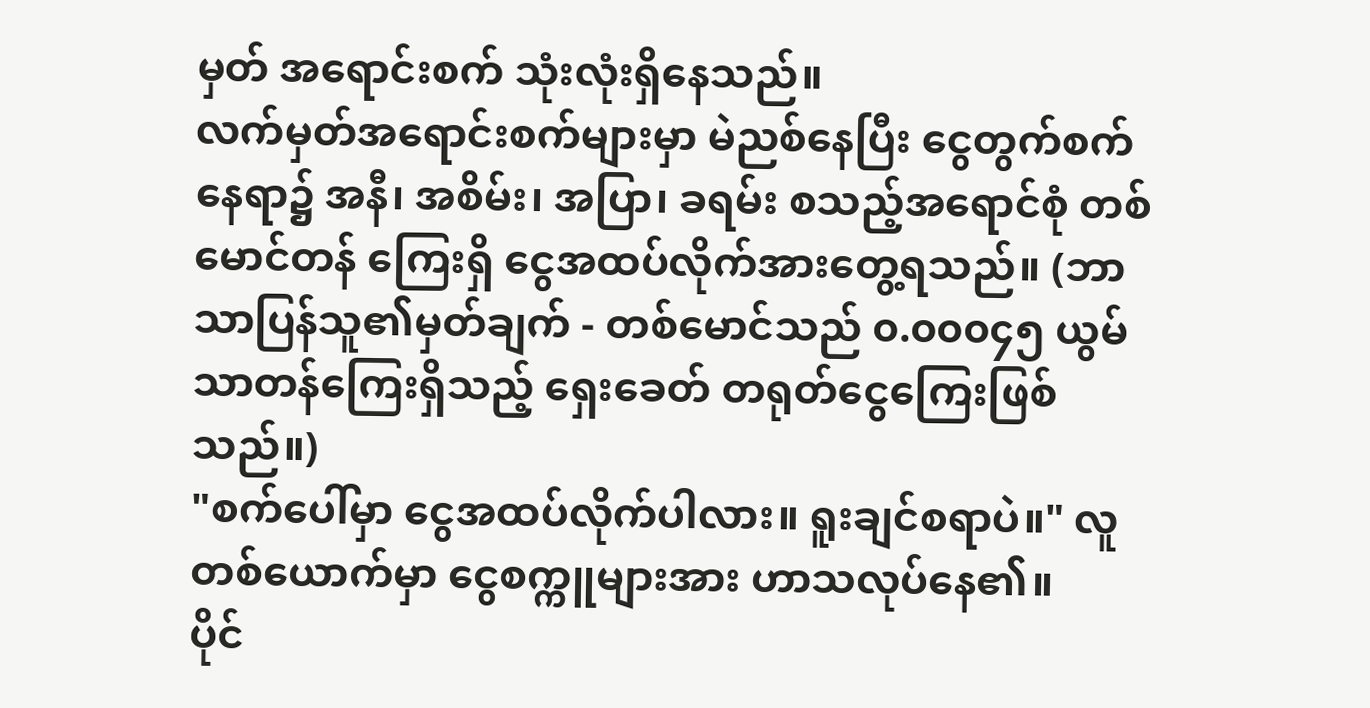မှတ် အရောင်းစက် သုံးလုံးရှိနေသည်။
လက်မှတ်အရောင်းစက်များမှာ မဲညစ်နေပြီး ငွေတွက်စက်နေရာ၌ အနီ၊ အစိမ်း၊ အပြာ၊ ခရမ်း စသည့်အရောင်စုံ တစ်မောင်တန် ကြေးရှိ ငွေအထပ်လိုက်အားတွေ့ရသည်။ (ဘာသာပြန်သူ၏မှတ်ချက် - တစ်မောင်သည် ၀.၀၀၀၄၅ ယွမ်သာတန်ကြေးရှိသည့် ရှေးခေတ် တရုတ်ငွေကြေးဖြစ်သည်။)
"စက်ပေါ်မှာ ငွေအထပ်လိုက်ပါလား။ ရူးချင်စရာပဲ။" လူတစ်ယောက်မှာ ငွေစက္ကူများအား ဟာသလုပ်နေ၏။
ပိုင်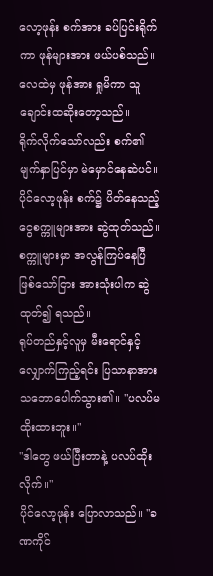လော့ဖုန်း စက်အား ခပ်ပြင်းရိုက်ကာ ဖုန်များအား ဖယ်ပစ်သည်။ လေထဲမှ ဖုန်အား ရှုမိကာ သူ ချောင်းထဆိုးတော့သည်။
ရိုက်လိုက်သော်လည်း စက်၏ မျက်နှာပြင်မှာ မဲမှောင်နေဆဲပင်။
ပိုင်လော့ဖုန်း စက်၌ ပိတ်နေသည့် ငွေစက္ကူများအား ဆွဲထုတ်သည်။
စက္ကူများမှာ အလွန်ကြပ်နေပြီ ဖြစ်သော်ငြား အားသုံးပါက ဆွဲထုတ်၍ ရသည်။
ရုပ်တည်နှင့်လူမှ မီးရောင်နှင့် လျှောက်ကြည့်ရင်း ပြသာနာအား သဘောပေါက်သွား၏။ "ပလပ်မထိုးထားဘူး။"
"ဒါတွေ ဖယ်ပြီးတာနဲ့ ပလပ်ထိုးလိုက်။"
ပိုင်လော့ဖုန်း ပြောလာသည်။ "ခဏကိုင်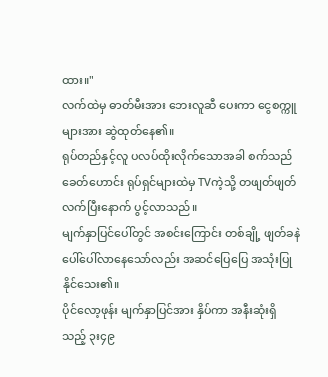ထား။"
လက်ထဲမှ ဓာတ်မီးအား ဘေးလူဆီ ပေးကာ ငွေစက္ကူများအား ဆွဲထုတ်နေ၏။
ရုပ်တည်နှင့်လူ ပလပ်ထိုးလိုက်သောအခါ စက်သည် ခေတ်ဟောင်း ရုပ်ရှင်များထဲမှ TVကဲ့သို့ တဖျတ်ဖျတ် လက်ပြီးနောက် ပွင့်လာသည်။
မျက်နှာပြင်ပေါ်တွင် အစင်းကြောင်း တစ်ချို့ ဖျတ်ခနဲ ပေါ်ပေါ်လာနေသော်လည်း အဆင်ပြေပြေ အသုံးပြုနိုင်သေး၏။
ပိုင်လော့ဖုန်း မျက်နှာပြင်အား နှိပ်ကာ အနီးဆုံးရှိသည့် ၃း၄၉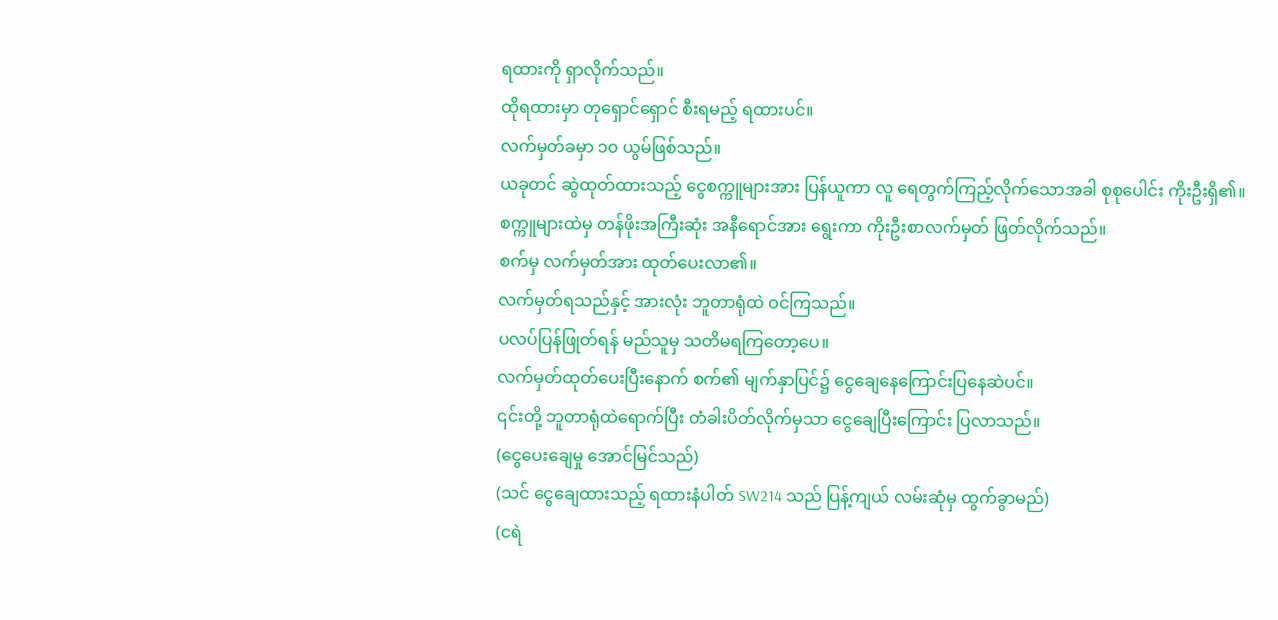ရထားကို ရှာလိုက်သည်။
ထိုရထားမှာ တုရှောင်ရှောင် စီးရမည့် ရထားပင်။
လက်မှတ်ခမှာ ၁၀ ယွမ်ဖြစ်သည်။
ယခုတင် ဆွဲထုတ်ထားသည့် ငွေစက္ကူများအား ပြန်ယူကာ လူ ရေတွက်ကြည့်လိုက်သောအခါ စုစုပေါင်း ကိုးဦးရှိ၏။
စက္ကူများထဲမှ တန်ဖိုးအကြီးဆုံး အနီရောင်အား ရွေးကာ ကိုးဦးစာလက်မှတ် ဖြတ်လိုက်သည်။
စက်မှ လက်မှတ်အား ထုတ်ပေးလာ၏။
လက်မှတ်ရသည်နှင့် အားလုံး ဘူတာရုံထဲ ဝင်ကြသည်။
ပလပ်ပြန်ဖြုတ်ရန် မည်သူမှ သတိမရကြတော့ပေ။
လက်မှတ်ထုတ်ပေးပြီးနောက် စက်၏ မျက်နှာပြင်၌ ငွေချေနေကြောင်းပြနေဆဲပင်။
၎င်းတို့ ဘူတာရုံထဲရောက်ပြီး တံခါးပိတ်လိုက်မှသာ ငွေချေပြီးကြောင်း ပြလာသည်။
(ငွေပေးချေမှု အောင်မြင်သည်)
(သင် ငွေချေထားသည့် ရထားနံပါတ် SW214 သည် ပြန့်ကျယ် လမ်းဆုံမှ ထွက်ခွာမည်)
(ငရဲ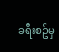ခရီးစဥ်မှ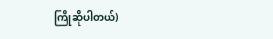ကြိုဆိုပါတယ်)